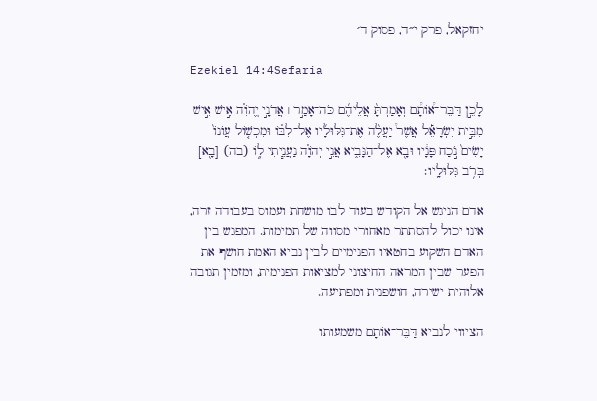יחזקאל, פרק י״ד, פסוק ד׳

Ezekiel 14:4Sefaria

לָכֵ֣ן דַּבֵּר־א֠וֹתָ֠ם וְאָמַרְתָּ֨ אֲלֵיהֶ֜ם כֹּה־אָמַ֣ר ׀ אֲדֹנָ֣י יֱהֹוִ֗ה אִ֣ישׁ אִ֣ישׁ מִבֵּ֣ית יִשְׂרָאֵ֡ל אֲשֶׁר֩ יַעֲלֶ֨ה אֶת־גִּלּוּלָ֜יו אֶל־לִבּ֗וֹ וּמִכְשׁ֤וֹל עֲוֺנוֹ֙ יָשִׂים֙ נֹ֣כַח פָּנָ֔יו וּבָ֖א אֶל־הַנָּבִ֑יא אֲנִ֣י יְהֹוָ֗ה נַעֲנֵ֧יתִי ל֦וֹ (בה) [בָ֖א] בְּרֹ֥ב גִּלּוּלָֽיו׃

אדם הניגש אל הקודש בעוד לבו מושחת ועמוס בעבודה זרה, אינו יכול להסתתר מאחורי מסווה של תמימות. המפגש בין האדם השקוע בחטאיו הפנימיים לבין נביא האמת חושף את הפער שבין המראה החיצוני למציאות הפנימית, ומזמין תגובה אלוהית ישירה, חושפנית ומפתיעה.

הציווי לנביא דַּבֵּר־אוֹתָם משמעותו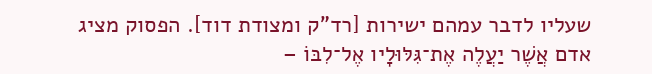שעליו לדבר עמהם ישירות [רד"ק ומצודת דוד]. הפסוק מציג אדם אֲשֶׁר יַעֲלֶה אֶת־גִּלּוּלָיו אֶל־לִבּוֹ –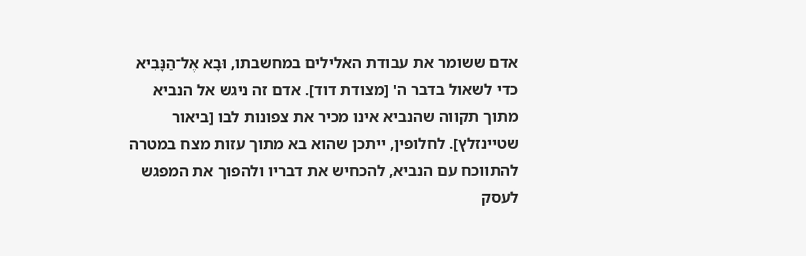אדם ששומר את עבודת האלילים במחשבתו, וּבָא אֶל־הַנָּבִיא כדי לשאול בדבר ה' [מצודת דוד]. אדם זה ניגש אל הנביא מתוך תקווה שהנביא אינו מכיר את צפונות לבו [ביאור שטיינזלץ]. לחלופין, ייתכן שהוא בא מתוך עזות מצח במטרה להתווכח עם הנביא, להכחיש את דבריו ולהפוך את המפגש לעסק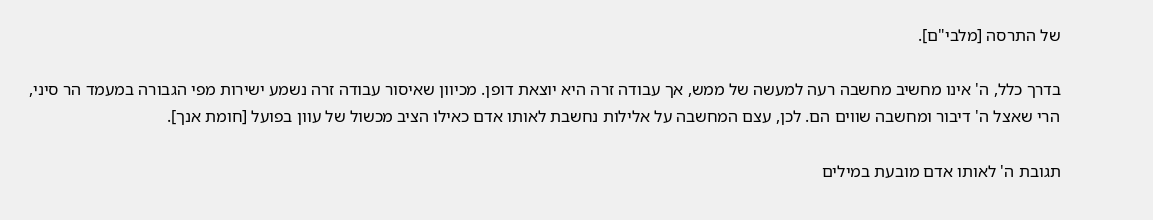של התרסה [מלבי"ם].

בדרך כלל, ה' אינו מחשיב מחשבה רעה למעשה של ממש, אך עבודה זרה היא יוצאת דופן. מכיוון שאיסור עבודה זרה נשמע ישירות מפי הגבורה במעמד הר סיני, הרי שאצל ה' דיבור ומחשבה שווים הם. לכן, עצם המחשבה על אלילות נחשבת לאותו אדם כאילו הציב מכשול של עוון בפועל [חומת אנך].

תגובת ה' לאותו אדם מובעת במילים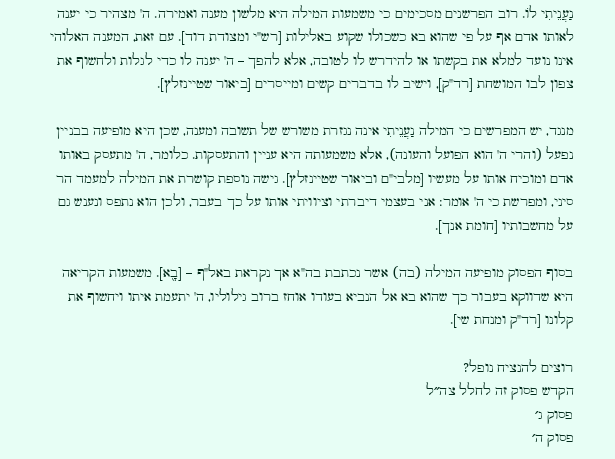נַעֲנֵיתִי לוֹ. רוב הפרשנים מסכימים כי משמעות המילה היא מלשון מענה ואמירה. ה' מצהיר כי יענה לאותו אדם אף על פי שהוא בא כשכולו שקוע באלילות [רש"י ומצודת דוד]. עם זאת, המענה האלוהי אינו נועד למלא את בקשתו או להידרש לו לטובה, אלא להפך – ה' יענה לו כדי לגלות ולחשוף את צפון לבו המושחת [רד"ק], וישיב לו בדברים קשים ומייסרים [ביאור שטיינזלץ].

מנגד, יש המפרשים כי המילה נַעֲנֵיתִי אינה נגזרת משורש של תשובה ומענה, שכן היא מופיעה בבניין נפעל (והרי ה' הוא הפועל והעונה), אלא משמעותה היא עניין והתעסקות. כלומר, ה' מתעסק באותו אדם ומוכיח אותו על מעשיו [מלבי"ם וביאור שטיינזלץ]. גישה נוספת קושרת את המילה למעמד הר סיני, ומפרשת כי ה' אומר: אני בעצמי דיברתי וציוויתי אותו על כך בעבר, ולכן הוא נתפס ונענש גם על מחשבותיו [חומת אנך].

בסוף הפסוק מופיעה המילה (בה) אשר נכתבת בה"א אך נקראת באל"ף – [בָ֖א]. משמעות הקריאה היא שדווקא בעבור כך שהוא בא אל הנביא בעודו אוחז ברוב גילוליו, ה' יתעמת איתו ויחשוף את קלונו [רד"ק ומנחת שי].

רוצים להנציח נופל?
הקדש פסוק זה לחלל צה״ל
פסוק ג׳
פסוק ה׳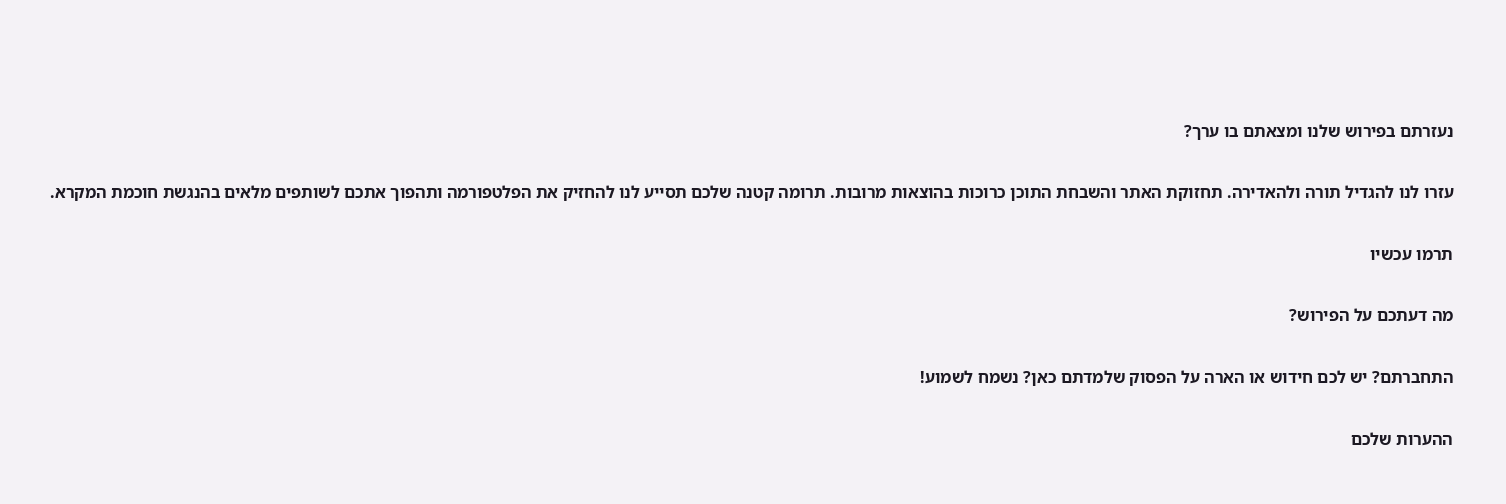נעזרתם בפירוש שלנו ומצאתם בו ערך?

עזרו לנו להגדיל תורה ולהאדירה. תחזוקת האתר והשבחת התוכן כרוכות בהוצאות מרובות. תרומה קטנה שלכם תסייע לנו להחזיק את הפלטפורמה ותהפוך אתכם לשותפים מלאים בהנגשת חוכמת המקרא.

תרמו עכשיו

מה דעתכם על הפירוש?

התחברתם? יש לכם חידוש או הארה על הפסוק שלמדתם כאן? נשמח לשמוע!

ההערות שלכם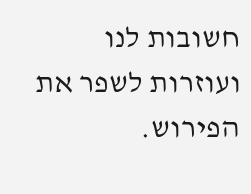חשובות לנו ועוזרות לשפר את הפירוש.